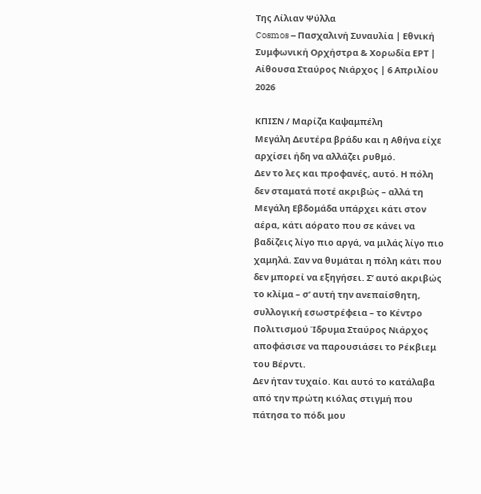Της Λίλιαν Ψύλλα
Cosmos – Πασχαλινή Συναυλία | Εθνική Συμφωνική Ορχήστρα & Χορωδία ΕΡΤ | Αίθουσα Σταύρος Νιάρχος | 6 Απριλίου 2026

ΚΠΙΣΝ / Μαρίζα Καψαμπέλη
Μεγάλη Δευτέρα βράδυ και η Αθήνα είχε αρχίσει ήδη να αλλάζει ρυθμό.
Δεν το λες και προφανές, αυτό. Η πόλη δεν σταματά ποτέ ακριβώς – αλλά τη Μεγάλη Εβδομάδα υπάρχει κάτι στον αέρα, κάτι αόρατο που σε κάνει να βαδίζεις λίγο πιο αργά, να μιλάς λίγο πιο χαμηλά. Σαν να θυμάται η πόλη κάτι που δεν μπορεί να εξηγήσει. Σ’ αυτό ακριβώς το κλίμα – σ’ αυτή την ανεπαίσθητη, συλλογική εσωστρέφεια – το Κέντρο Πολιτισμού Ίδρυμα Σταύρος Νιάρχος αποφάσισε να παρουσιάσει το Ρέκβιεμ του Βέρντι.
Δεν ήταν τυχαίο. Και αυτό το κατάλαβα από την πρώτη κιόλας στιγμή που πάτησα το πόδι μου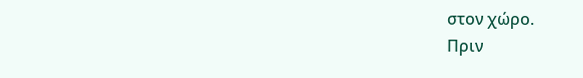στον χώρο.
Πριν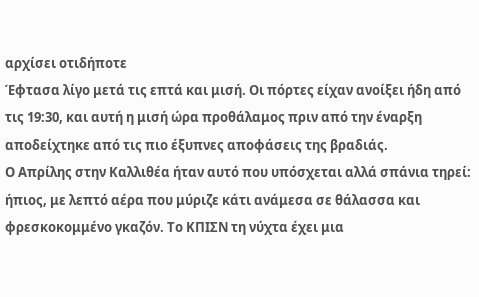αρχίσει οτιδήποτε
Έφτασα λίγο μετά τις επτά και μισή. Οι πόρτες είχαν ανοίξει ήδη από τις 19:30, και αυτή η μισή ώρα προθάλαμος πριν από την έναρξη αποδείχτηκε από τις πιο έξυπνες αποφάσεις της βραδιάς.
Ο Απρίλης στην Καλλιθέα ήταν αυτό που υπόσχεται αλλά σπάνια τηρεί: ήπιος, με λεπτό αέρα που μύριζε κάτι ανάμεσα σε θάλασσα και φρεσκοκομμένο γκαζόν. Το ΚΠΙΣΝ τη νύχτα έχει μια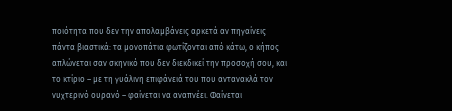ποιότητα που δεν την απολαμβάνεις αρκετά αν πηγαίνεις πάντα βιαστικά: τα μονοπάτια φωτίζονται από κάτω, ο κήπος απλώνεται σαν σκηνικό που δεν διεκδικεί την προσοχή σου, και το κτίριο – με τη γυάλινη επιφάνειά του που αντανακλά τον νυχτερινό ουρανό – φαίνεται να αναπνέει. Φαίνεται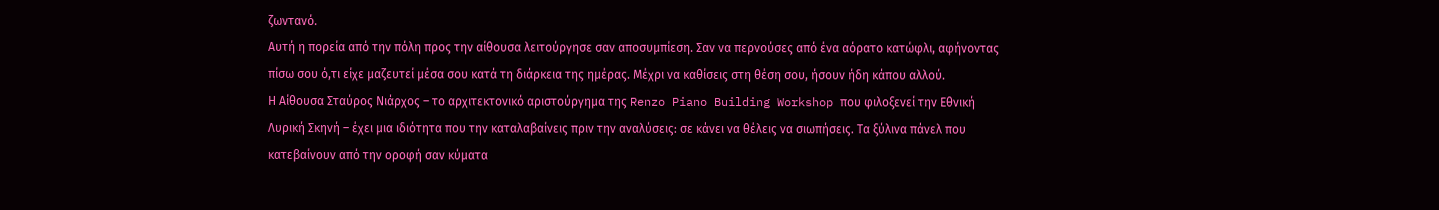ζωντανό.
Αυτή η πορεία από την πόλη προς την αίθουσα λειτούργησε σαν αποσυμπίεση. Σαν να περνούσες από ένα αόρατο κατώφλι, αφήνοντας πίσω σου ό,τι είχε μαζευτεί μέσα σου κατά τη διάρκεια της ημέρας. Μέχρι να καθίσεις στη θέση σου, ήσουν ήδη κάπου αλλού.
Η Αίθουσα Σταύρος Νιάρχος – το αρχιτεκτονικό αριστούργημα της Renzo Piano Building Workshop που φιλοξενεί την Εθνική Λυρική Σκηνή – έχει μια ιδιότητα που την καταλαβαίνεις πριν την αναλύσεις: σε κάνει να θέλεις να σιωπήσεις. Τα ξύλινα πάνελ που κατεβαίνουν από την οροφή σαν κύματα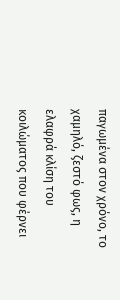παγωμένα στον χρόνο, το χαμηλό, ζεστό φως, η ελαφρά κλίση του κοιλώματος που φέρνει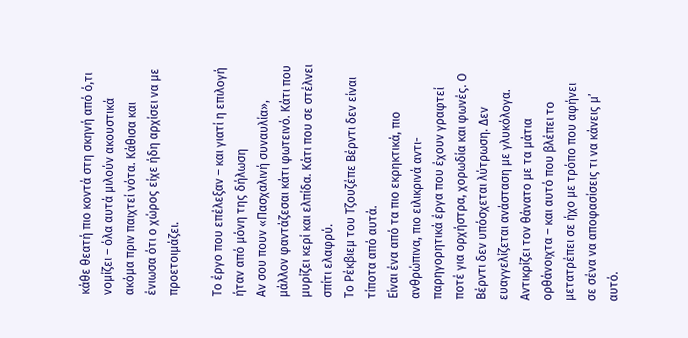κάθε θεατή πιο κοντά στη σκηνή από ό,τι νομίζει – όλα αυτά μιλούν ακουστικά ακόμα πριν παιχτεί νότα. Κάθισα και ένιωσα ότι ο χώρος είχε ήδη αρχίσει να με προετοιμάζει.

Το έργο που επέλεξαν – και γιατί η επιλογή ήταν από μόνη της δήλωση
Αν σου πουν «Πασχαλινή συναυλία», μάλλον φαντάζεσαι κάτι φωτεινό. Κάτι που μυρίζει κερί και ελπίδα. Κάτι που σε στέλνει σπίτι ελαφρύ.
Το Ρέκβιεμ του Τζουζέπε Βέρντι δεν είναι τίποτα από αυτά.
Είναι ένα από τα πιο εκρηκτικά, πιο ανθρώπινα, πιο ειλικρινά αντι-παρηγορητικά έργα που έχουν γραφτεί ποτέ για ορχήστρα, χορωδία και φωνές. Ο Βέρντι δεν υπόσχεται λύτρωση. Δεν ευαγγελίζεται ανάσταση με γλυκόλογα. Αντικρίζει τον θάνατο με τα μάτια ορθάνοιχτα – και αυτό που βλέπει το μετατρέπει σε ήχο με τρόπο που αφήνει σε σένα να αποφασίσεις τι να κάνεις μ’ αυτό.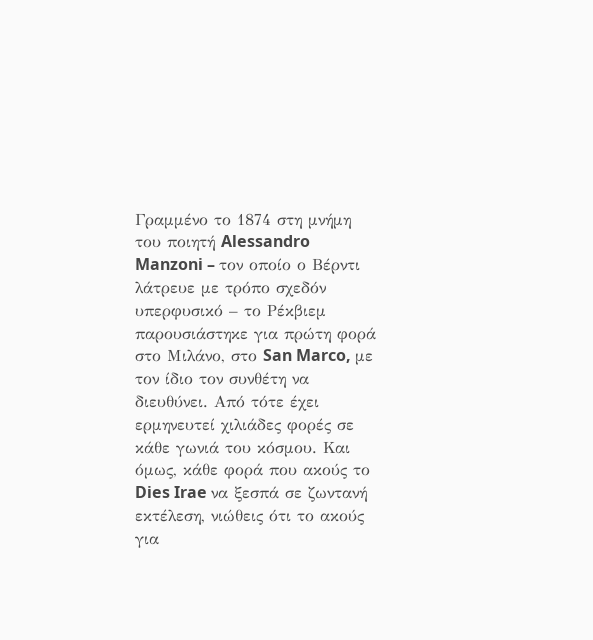Γραμμένο το 1874 στη μνήμη του ποιητή Alessandro Manzoni – τον οποίο ο Βέρντι λάτρευε με τρόπο σχεδόν υπερφυσικό – το Ρέκβιεμ παρουσιάστηκε για πρώτη φορά στο Μιλάνο, στο San Marco, με τον ίδιο τον συνθέτη να διευθύνει. Από τότε έχει ερμηνευτεί χιλιάδες φορές σε κάθε γωνιά του κόσμου. Και όμως, κάθε φορά που ακούς το Dies Irae να ξεσπά σε ζωντανή εκτέλεση, νιώθεις ότι το ακούς για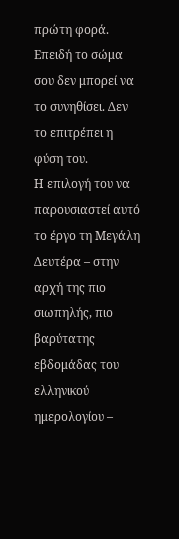πρώτη φορά. Επειδή το σώμα σου δεν μπορεί να το συνηθίσει. Δεν το επιτρέπει η φύση του.
Η επιλογή του να παρουσιαστεί αυτό το έργο τη Μεγάλη Δευτέρα – στην αρχή της πιο σιωπηλής, πιο βαρύτατης εβδομάδας του ελληνικού ημερολογίου –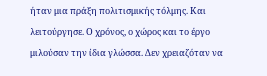ήταν μια πράξη πολιτισμικής τόλμης. Και λειτούργησε. Ο χρόνος, ο χώρος και το έργο μιλούσαν την ίδια γλώσσα. Δεν χρειαζόταν να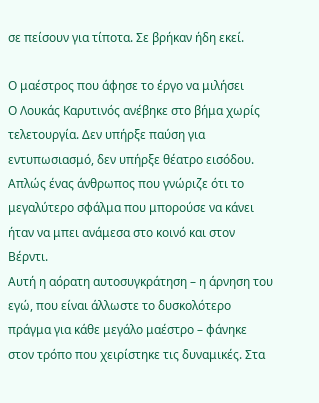σε πείσουν για τίποτα. Σε βρήκαν ήδη εκεί.

Ο μαέστρος που άφησε το έργο να μιλήσει
Ο Λουκάς Καρυτινός ανέβηκε στο βήμα χωρίς τελετουργία. Δεν υπήρξε παύση για εντυπωσιασμό, δεν υπήρξε θέατρο εισόδου. Απλώς ένας άνθρωπος που γνώριζε ότι το μεγαλύτερο σφάλμα που μπορούσε να κάνει ήταν να μπει ανάμεσα στο κοινό και στον Βέρντι.
Αυτή η αόρατη αυτοσυγκράτηση – η άρνηση του εγώ, που είναι άλλωστε το δυσκολότερο πράγμα για κάθε μεγάλο μαέστρο – φάνηκε στον τρόπο που χειρίστηκε τις δυναμικές. Στα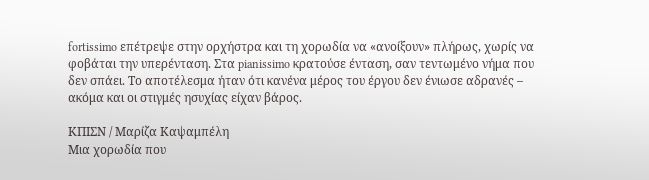fortissimo επέτρεψε στην ορχήστρα και τη χορωδία να «ανοίξουν» πλήρως, χωρίς να φοβάται την υπερένταση. Στα pianissimo κρατούσε ένταση, σαν τεντωμένο νήμα που δεν σπάει. Το αποτέλεσμα ήταν ότι κανένα μέρος του έργου δεν ένιωσε αδρανές – ακόμα και οι στιγμές ησυχίας είχαν βάρος.

ΚΠΙΣΝ / Μαρίζα Καψαμπέλη
Μια χορωδία που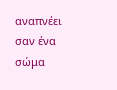αναπνέει σαν ένα σώμα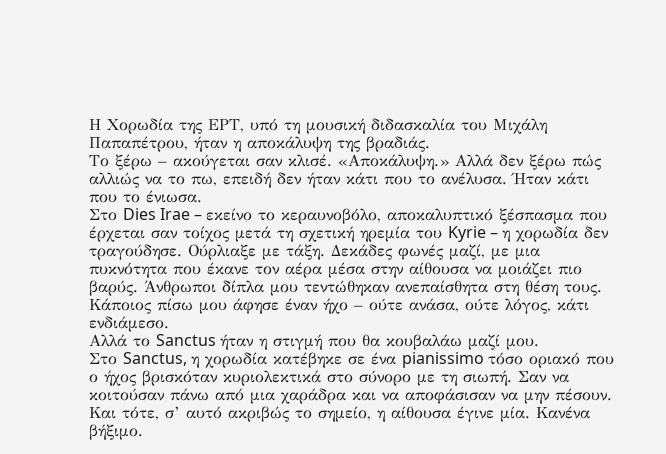Η Χορωδία της ΕΡΤ, υπό τη μουσική διδασκαλία του Μιχάλη Παπαπέτρου, ήταν η αποκάλυψη της βραδιάς.
Το ξέρω – ακούγεται σαν κλισέ. «Αποκάλυψη.» Αλλά δεν ξέρω πώς αλλιώς να το πω, επειδή δεν ήταν κάτι που το ανέλυσα. Ήταν κάτι που το ένιωσα.
Στο Dies Irae – εκείνο το κεραυνοβόλο, αποκαλυπτικό ξέσπασμα που έρχεται σαν τοίχος μετά τη σχετική ηρεμία του Kyrie – η χορωδία δεν τραγούδησε. Ούρλιαξε με τάξη. Δεκάδες φωνές μαζί, με μια πυκνότητα που έκανε τον αέρα μέσα στην αίθουσα να μοιάζει πιο βαρύς. Άνθρωποι δίπλα μου τεντώθηκαν ανεπαίσθητα στη θέση τους. Κάποιος πίσω μου άφησε έναν ήχο – ούτε ανάσα, ούτε λόγος, κάτι ενδιάμεσο.
Αλλά το Sanctus ήταν η στιγμή που θα κουβαλάω μαζί μου.
Στο Sanctus, η χορωδία κατέβηκε σε ένα pianissimo τόσο οριακό που ο ήχος βρισκόταν κυριολεκτικά στο σύνορο με τη σιωπή. Σαν να κοιτούσαν πάνω από μια χαράδρα και να αποφάσισαν να μην πέσουν. Και τότε, σ’ αυτό ακριβώς το σημείο, η αίθουσα έγινε μία. Κανένα βήξιμο.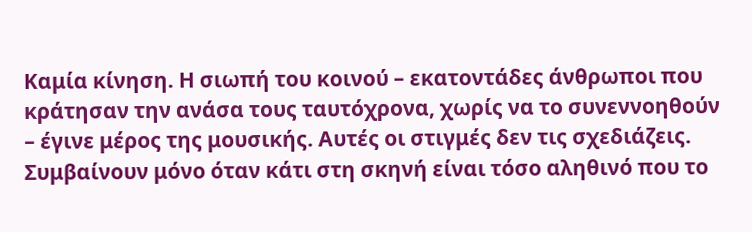Καμία κίνηση. Η σιωπή του κοινού – εκατοντάδες άνθρωποι που κράτησαν την ανάσα τους ταυτόχρονα, χωρίς να το συνεννοηθούν – έγινε μέρος της μουσικής. Αυτές οι στιγμές δεν τις σχεδιάζεις. Συμβαίνουν μόνο όταν κάτι στη σκηνή είναι τόσο αληθινό που το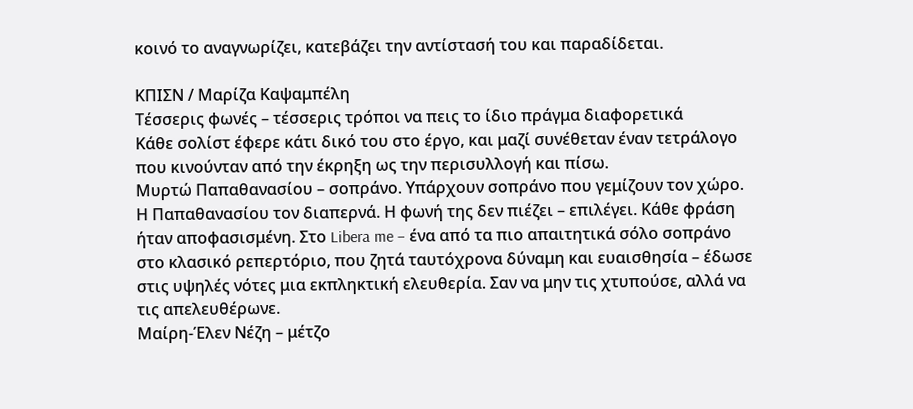κοινό το αναγνωρίζει, κατεβάζει την αντίστασή του και παραδίδεται.

ΚΠΙΣΝ / Μαρίζα Καψαμπέλη
Τέσσερις φωνές – τέσσερις τρόποι να πεις το ίδιο πράγμα διαφορετικά
Κάθε σολίστ έφερε κάτι δικό του στο έργο, και μαζί συνέθεταν έναν τετράλογο που κινούνταν από την έκρηξη ως την περισυλλογή και πίσω.
Μυρτώ Παπαθανασίου – σοπράνο. Υπάρχουν σοπράνο που γεμίζουν τον χώρο. Η Παπαθανασίου τον διαπερνά. Η φωνή της δεν πιέζει – επιλέγει. Κάθε φράση ήταν αποφασισμένη. Στο Libera me – ένα από τα πιο απαιτητικά σόλο σοπράνο στο κλασικό ρεπερτόριο, που ζητά ταυτόχρονα δύναμη και ευαισθησία – έδωσε στις υψηλές νότες μια εκπληκτική ελευθερία. Σαν να μην τις χτυπούσε, αλλά να τις απελευθέρωνε.
Μαίρη-Έλεν Νέζη – μέτζο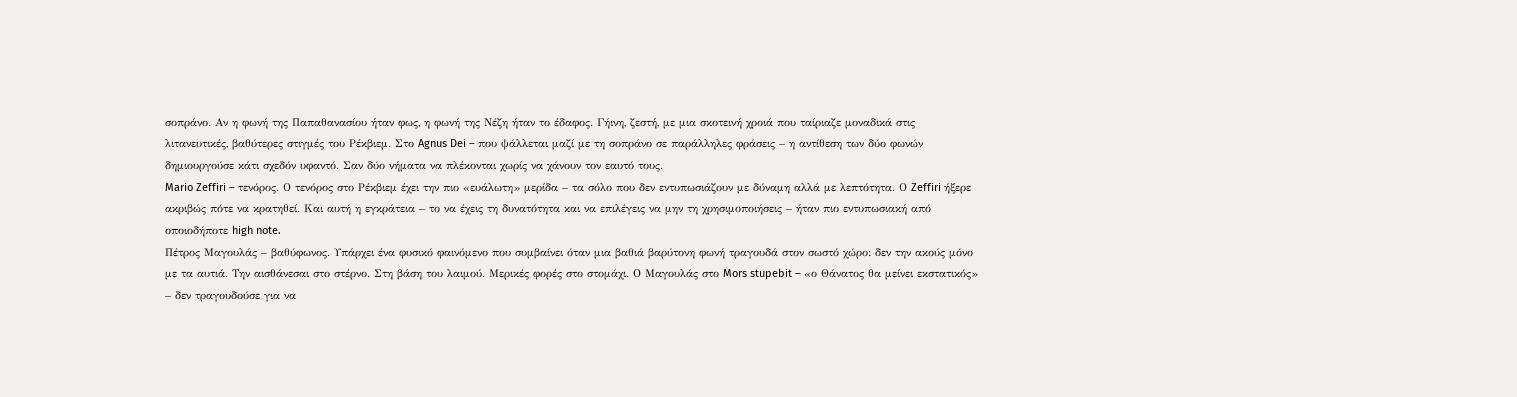σοπράνο. Αν η φωνή της Παπαθανασίου ήταν φως, η φωνή της Νέζη ήταν το έδαφος. Γήινη, ζεστή, με μια σκοτεινή χροιά που ταίριαζε μοναδικά στις λιτανευτικές, βαθύτερες στιγμές του Ρέκβιεμ. Στο Agnus Dei – που ψάλλεται μαζί με τη σοπράνο σε παράλληλες φράσεις – η αντίθεση των δύο φωνών δημιουργούσε κάτι σχεδόν υφαντό. Σαν δύο νήματα να πλέκονται χωρίς να χάνουν τον εαυτό τους.
Mario Zeffiri – τενόρος. Ο τενόρος στο Ρέκβιεμ έχει την πιο «ευάλωτη» μερίδα – τα σόλο που δεν εντυπωσιάζουν με δύναμη αλλά με λεπτότητα. Ο Zeffiri ήξερε ακριβώς πότε να κρατηθεί. Και αυτή η εγκράτεια – το να έχεις τη δυνατότητα και να επιλέγεις να μην τη χρησιμοποιήσεις – ήταν πιο εντυπωσιακή από οποιοδήποτε high note.
Πέτρος Μαγουλάς – βαθύφωνος. Υπάρχει ένα φυσικό φαινόμενο που συμβαίνει όταν μια βαθιά βαρύτονη φωνή τραγουδά στον σωστό χώρο: δεν την ακούς μόνο με τα αυτιά. Την αισθάνεσαι στο στέρνο. Στη βάση του λαιμού. Μερικές φορές στο στομάχι. Ο Μαγουλάς στο Mors stupebit – «ο Θάνατος θα μείνει εκστατικός» – δεν τραγουδούσε για να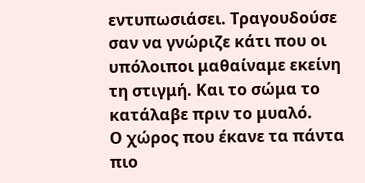εντυπωσιάσει. Τραγουδούσε σαν να γνώριζε κάτι που οι υπόλοιποι μαθαίναμε εκείνη τη στιγμή. Και το σώμα το κατάλαβε πριν το μυαλό.
Ο χώρος που έκανε τα πάντα πιο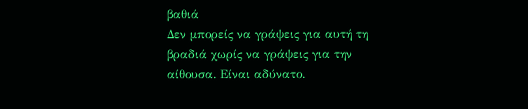βαθιά
Δεν μπορείς να γράψεις για αυτή τη βραδιά χωρίς να γράψεις για την αίθουσα. Είναι αδύνατο.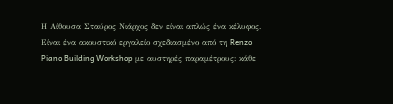Η Αίθουσα Σταύρος Νιάρχος δεν είναι απλώς ένα κέλυφος. Είναι ένα ακουστικό εργαλείο σχεδιασμένο από τη Renzo Piano Building Workshop με αυστηρές παραμέτρους: κάθε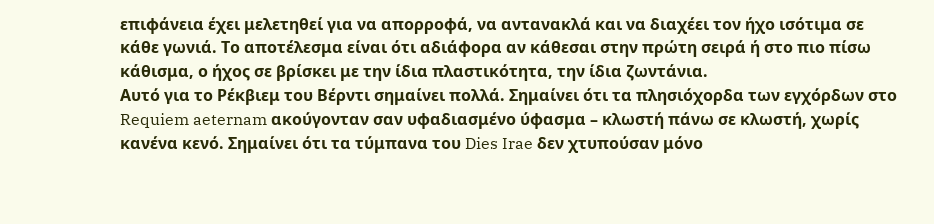επιφάνεια έχει μελετηθεί για να απορροφά, να αντανακλά και να διαχέει τον ήχο ισότιμα σε κάθε γωνιά. Το αποτέλεσμα είναι ότι αδιάφορα αν κάθεσαι στην πρώτη σειρά ή στο πιο πίσω κάθισμα, ο ήχος σε βρίσκει με την ίδια πλαστικότητα, την ίδια ζωντάνια.
Αυτό για το Ρέκβιεμ του Βέρντι σημαίνει πολλά. Σημαίνει ότι τα πλησιόχορδα των εγχόρδων στο Requiem aeternam ακούγονταν σαν υφαδιασμένο ύφασμα – κλωστή πάνω σε κλωστή, χωρίς κανένα κενό. Σημαίνει ότι τα τύμπανα του Dies Irae δεν χτυπούσαν μόνο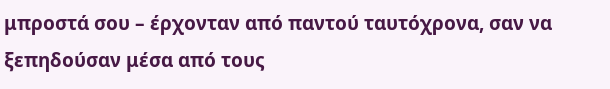μπροστά σου – έρχονταν από παντού ταυτόχρονα, σαν να ξεπηδούσαν μέσα από τους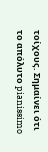τοίχους. Σημαίνει ότι το απόλυτο pianissimo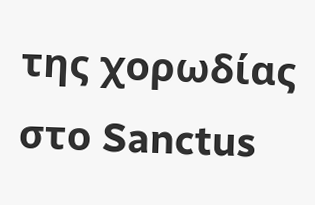της χορωδίας στο Sanctus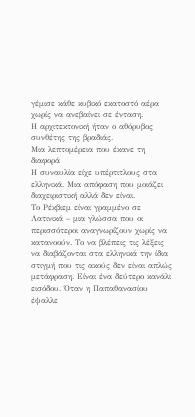γέμισε κάθε κυβικό εκατοστό αέρα χωρίς να ανεβαίνει σε ένταση.
Η αρχιτεκτονική ήταν ο αθόρυβος συνθέτης της βραδιάς.
Μια λεπτομέρεια που έκανε τη διαφορά
Η συναυλία είχε υπέρτιτλους στα ελληνικά. Μια απόφαση που μοιάζει διαχειριστική αλλά δεν είναι.
Το Ρέκβιεμ είναι γραμμένο σε Λατινικά – μια γλώσσα που οι περισσότεροι αναγνωρίζουν χωρίς να κατανοούν. Το να βλέπεις τις λέξεις να διαβάζονται στα ελληνικά την ίδια στιγμή που τις ακούς δεν είναι απλώς μετάφραση. Είναι ένα δεύτερο κανάλι εισόδου. Όταν η Παπαθανασίου έψαλλε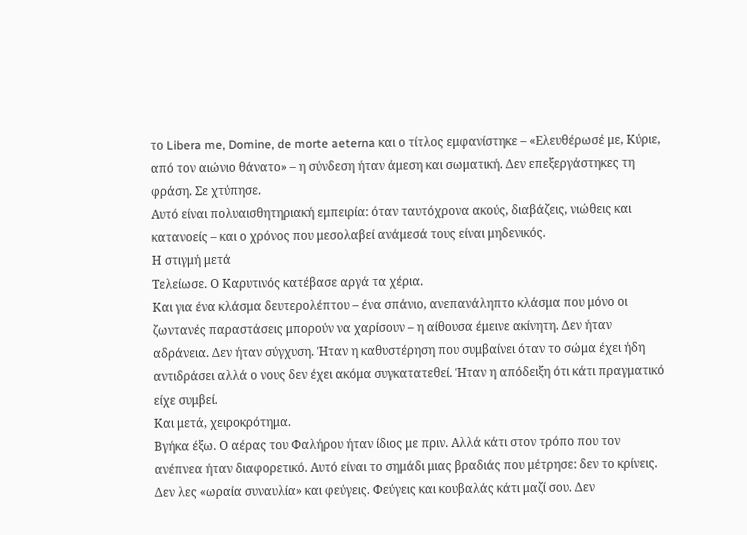το Libera me, Domine, de morte aeterna και ο τίτλος εμφανίστηκε – «Ελευθέρωσέ με, Κύριε, από τον αιώνιο θάνατο» – η σύνδεση ήταν άμεση και σωματική. Δεν επεξεργάστηκες τη φράση. Σε χτύπησε.
Αυτό είναι πολυαισθητηριακή εμπειρία: όταν ταυτόχρονα ακούς, διαβάζεις, νιώθεις και κατανοείς – και ο χρόνος που μεσολαβεί ανάμεσά τους είναι μηδενικός.
Η στιγμή μετά
Τελείωσε. Ο Καρυτινός κατέβασε αργά τα χέρια.
Και για ένα κλάσμα δευτερολέπτου – ένα σπάνιο, ανεπανάληπτο κλάσμα που μόνο οι ζωντανές παραστάσεις μπορούν να χαρίσουν – η αίθουσα έμεινε ακίνητη. Δεν ήταν αδράνεια. Δεν ήταν σύγχυση. Ήταν η καθυστέρηση που συμβαίνει όταν το σώμα έχει ήδη αντιδράσει αλλά ο νους δεν έχει ακόμα συγκατατεθεί. Ήταν η απόδειξη ότι κάτι πραγματικό είχε συμβεί.
Και μετά, χειροκρότημα.
Βγήκα έξω. Ο αέρας του Φαλήρου ήταν ίδιος με πριν. Αλλά κάτι στον τρόπο που τον ανέπνεα ήταν διαφορετικό. Αυτό είναι το σημάδι μιας βραδιάς που μέτρησε: δεν το κρίνεις. Δεν λες «ωραία συναυλία» και φεύγεις. Φεύγεις και κουβαλάς κάτι μαζί σου. Δεν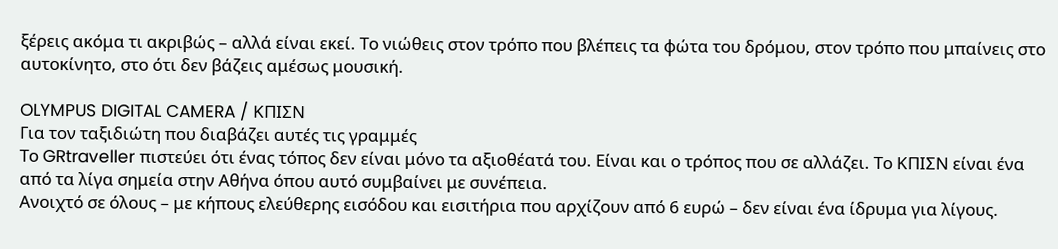ξέρεις ακόμα τι ακριβώς – αλλά είναι εκεί. Το νιώθεις στον τρόπο που βλέπεις τα φώτα του δρόμου, στον τρόπο που μπαίνεις στο αυτοκίνητο, στο ότι δεν βάζεις αμέσως μουσική.

OLYMPUS DIGITAL CAMERA / ΚΠΙΣΝ
Για τον ταξιδιώτη που διαβάζει αυτές τις γραμμές
Το GRtraveller πιστεύει ότι ένας τόπος δεν είναι μόνο τα αξιοθέατά του. Είναι και ο τρόπος που σε αλλάζει. Το ΚΠΙΣΝ είναι ένα από τα λίγα σημεία στην Αθήνα όπου αυτό συμβαίνει με συνέπεια.
Ανοιχτό σε όλους – με κήπους ελεύθερης εισόδου και εισιτήρια που αρχίζουν από 6 ευρώ – δεν είναι ένα ίδρυμα για λίγους.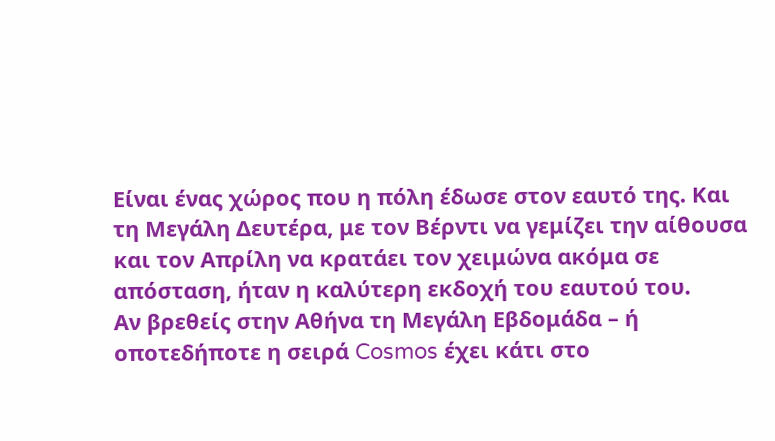Είναι ένας χώρος που η πόλη έδωσε στον εαυτό της. Και τη Μεγάλη Δευτέρα, με τον Βέρντι να γεμίζει την αίθουσα και τον Απρίλη να κρατάει τον χειμώνα ακόμα σε απόσταση, ήταν η καλύτερη εκδοχή του εαυτού του.
Αν βρεθείς στην Αθήνα τη Μεγάλη Εβδομάδα – ή οποτεδήποτε η σειρά Cosmos έχει κάτι στο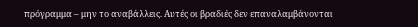πρόγραμμα – μην το αναβάλλεις. Αυτές οι βραδιές δεν επαναλαμβάνονται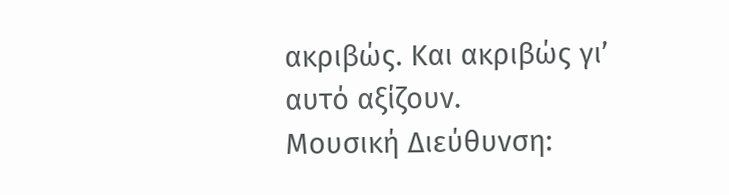ακριβώς. Και ακριβώς γι’ αυτό αξίζουν.
Μουσική Διεύθυνση: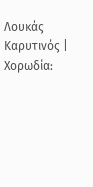Λουκάς Καρυτινός | Χορωδία: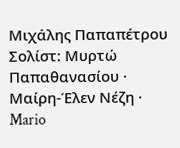Μιχάλης Παπαπέτρου Σολίστ: Μυρτώ Παπαθανασίου · Μαίρη-Έλεν Νέζη · Mario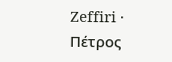Zeffiri · Πέτρος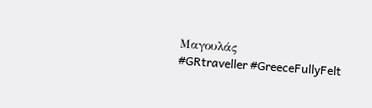Μαγουλάς
#GRtraveller #GreeceFullyFelt